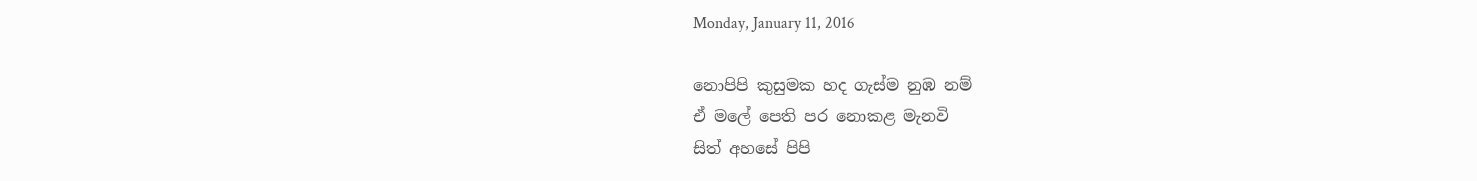Monday, January 11, 2016

නොපිපි කුසුමක හද ගැස්ම නුඹ නම්
ඒ මලේ පෙති පර නොකළ මැනවි
සිත් අහසේ පිපි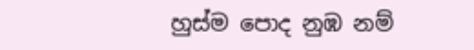හුස්ම පොද නුඹ නම්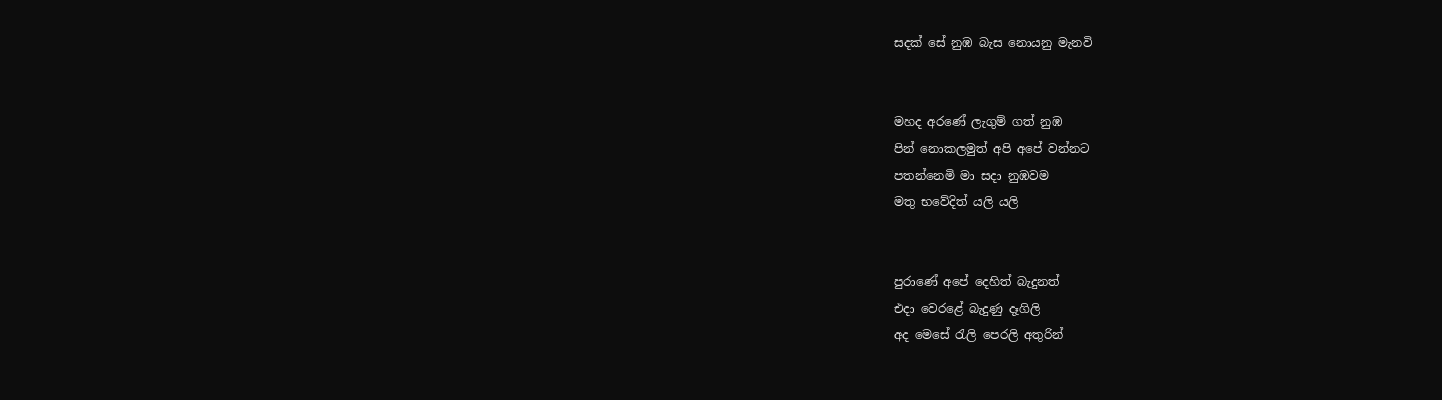සදක් සේ නුඹ බැස නොයනු මැනවි


මහද අරණේ ලැගුම් ගත් නුඹ
පින් නොකලමුත් අපි අපේ වන්නට
පතන්නෙමි මා සදා නුඹවම
මතු භවේදිත් යලි යලි


පුරාණේ අපේ දෙහිත් බැදුනත්
එදා වෙරළේ බැදුණු දෑගිලි
අද මෙසේ රැලි පෙරලි අතුරින්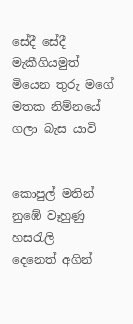සේදී සේදී මැකීගියමුත්
මියෙන තුරු මගේ මතක නිම්නයේ ගලා බැස යාවි


කොපුල් මතින් නුඹේ වෑහුණු හසරැලි
දෙනෙත් අගින්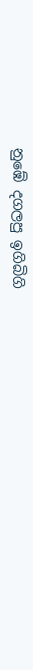නුඹේ දගලපු ඉගිබිගි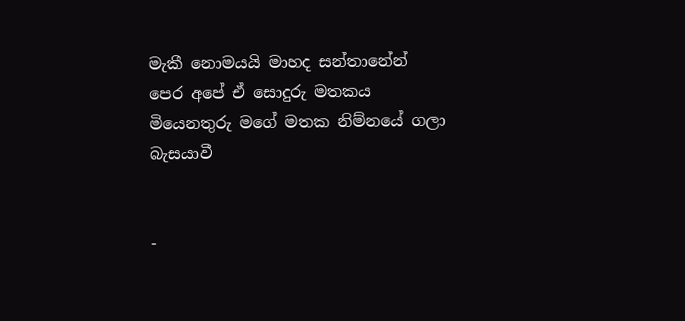මැකී නොමයයි මාහද සන්තානේන්
පෙර අපේ ඒ සොදුරු මතකය
මියෙනතුරු මගේ මතක නිම්නයේ ගලා බැසයාවී


-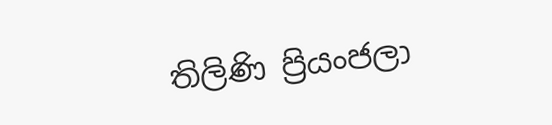තිලිණි ප්‍රියංජලා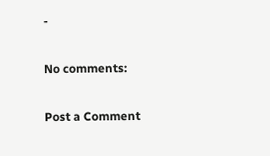-

No comments:

Post a Comment